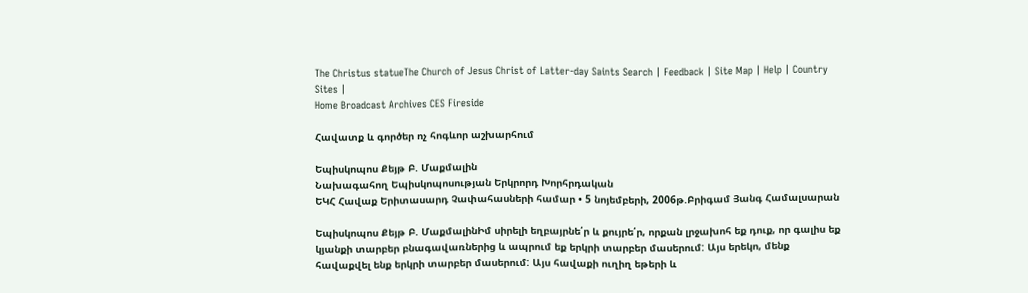The Christus statueThe Church of Jesus Christ of Latter-day Saints Search | Feedback | Site Map | Help | Country Sites |
Home Broadcast Archives CES Fireside

Հավատք և գործեր ոչ հոգևոր աշխարհում

Եպիսկոպոս Քեյթ Բ. Մաքմալին
Նախագահող Եպիսկոպոսության Երկրորդ Խորհրդական
ԵԿՀ Հավաք Երիտասարդ Չափահասների համար • 5 նոյեմբերի, 2006թ.Բրիգամ Յանգ Համալսարան

Եպիսկոպոս Քեյթ Բ. ՄաքմալինԻմ սիրելի եղբայրնե՛ր և քույրե՛ր, որքան լրջախոհ եք դուք, որ գալիս եք կյանքի տարբեր բնագավառներից և ապրում եք երկրի տարբեր մասերում: Այս երեկո, մենք հավաքվել ենք երկրի տարբեր մասերում: Այս հավաքի ուղիղ եթերի և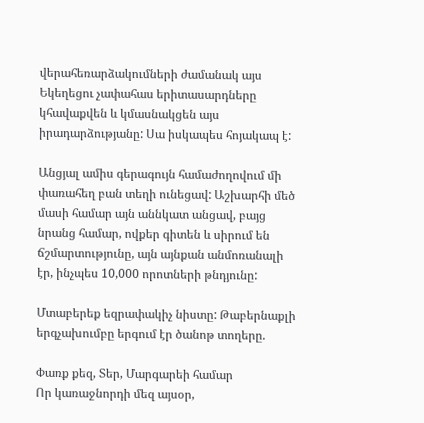վերահեռարձակումների ժամանակ այս Եկեղեցու չափահաս երիտասարդները կհավաքվեն և կմասնակցեն այս իրադարձությանը: Սա իսկապես հոյակապ է:

Անցյալ ամիս գերագույն համաժողովում մի փառահեղ բան տեղի ունեցավ: Աշխարհի մեծ մասի համար այն աննկատ անցավ, բայց նրանց համար, ովքեր գիտեն և սիրում են ճշմարտությունը, այն այնքան անմոռանալի էր, ինչպես 10,000 որոտների թնդյունը:

Մտաբերեք եզրափակիչ նիստը: Թաբերնաքլի երգչախումբը երգում էր ծանոթ տողերը.

Փառք քեզ, Տեր, Մարգարեի համար
Որ կառաջնորդի մեզ այսօր,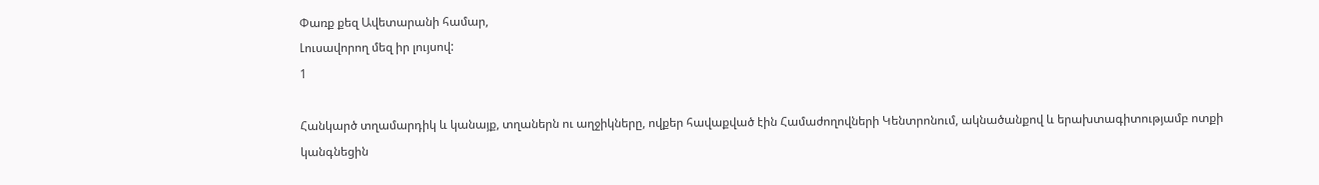Փառք քեզ Ավետարանի համար,
Լուսավորող մեզ իր լույսով:
1

Հանկարծ տղամարդիկ և կանայք, տղաներն ու աղջիկները, ովքեր հավաքված էին Համաժողովների Կենտրոնում, ակնածանքով և երախտագիտությամբ ոտքի կանգնեցին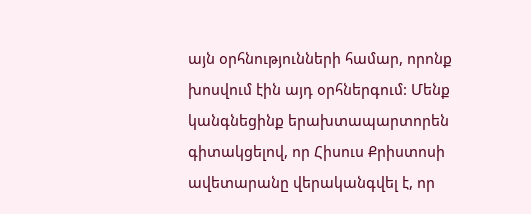այն օրհնությունների համար, որոնք խոսվում էին այդ օրհներգում: Մենք կանգնեցինք երախտապարտորեն գիտակցելով, որ Հիսուս Քրիստոսի ավետարանը վերականգվել է, որ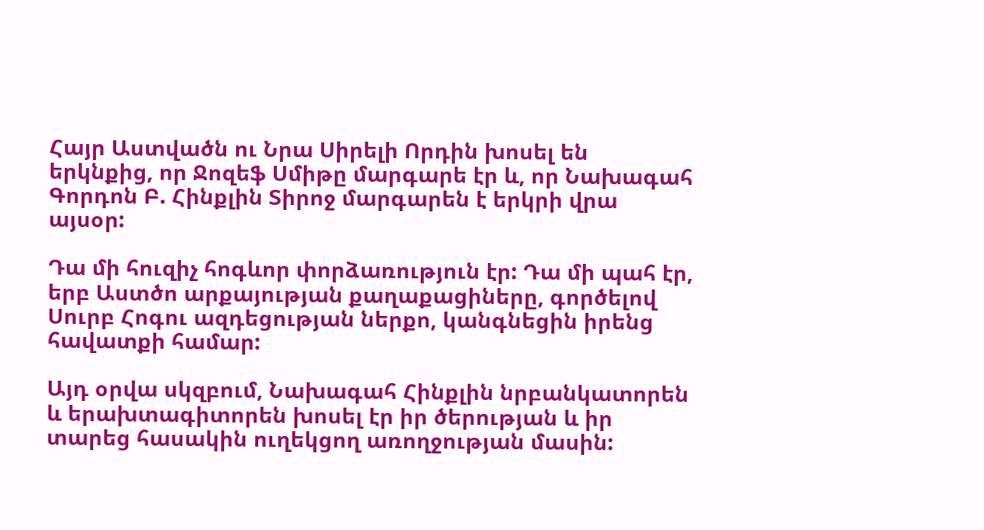Հայր Աստվածն ու Նրա Սիրելի Որդին խոսել են երկնքից, որ Ջոզեֆ Սմիթը մարգարե էր և, որ Նախագահ Գորդոն Բ. Հինքլին Տիրոջ մարգարեն է երկրի վրա այսօր:

Դա մի հուզիչ հոգևոր փորձառություն էր: Դա մի պահ էր, երբ Աստծո արքայության քաղաքացիները, գործելով Սուրբ Հոգու ազդեցության ներքո, կանգնեցին իրենց հավատքի համար:

Այդ օրվա սկզբում, Նախագահ Հինքլին նրբանկատորեն և երախտագիտորեն խոսել էր իր ծերության և իր տարեց հասակին ուղեկցող առողջության մասին: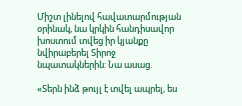Միշտ լինելով հավատարմության օրինակ, նա կրկին հանդիսավոր խոստում տվեց իր կյանքը նվիրաբերել Տիրոջ նպատակներին: Նա ասաց.

«Տերն ինձ թույլ է տվել ապրել, ես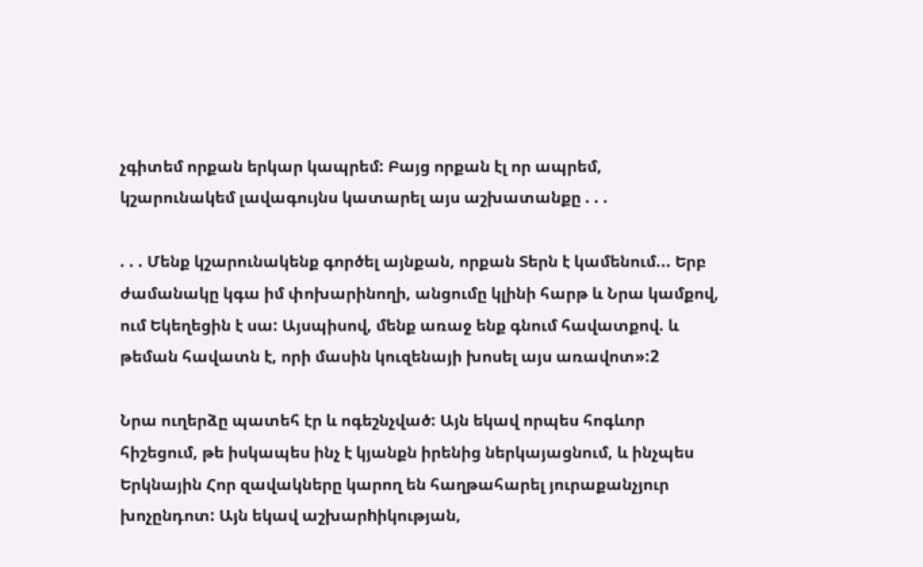չգիտեմ որքան երկար կապրեմ: Բայց որքան էլ որ ապրեմ, կշարունակեմ լավագույնս կատարել այս աշխատանքը . . .

. . . Մենք կշարունակենք գործել այնքան, որքան Տերն է կամենում... Երբ ժամանակը կգա իմ փոխարինողի, անցումը կլինի հարթ և Նրա կամքով, ում Եկեղեցին է սա: Այսպիսով, մենք առաջ ենք գնում հավատքով. և թեման հավատն է, որի մասին կուզենայի խոսել այս առավոտ»:2

Նրա ուղերձը պատեհ էր և ոգեշնչված: Այն եկավ որպես հոգևոր հիշեցում, թե իսկապես ինչ է կյանքն իրենից ներկայացնում, և ինչպես Երկնային Հոր զավակները կարող են հաղթահարել յուրաքանչյուր խոչընդոտ: Այն եկավ աշխարhիկության,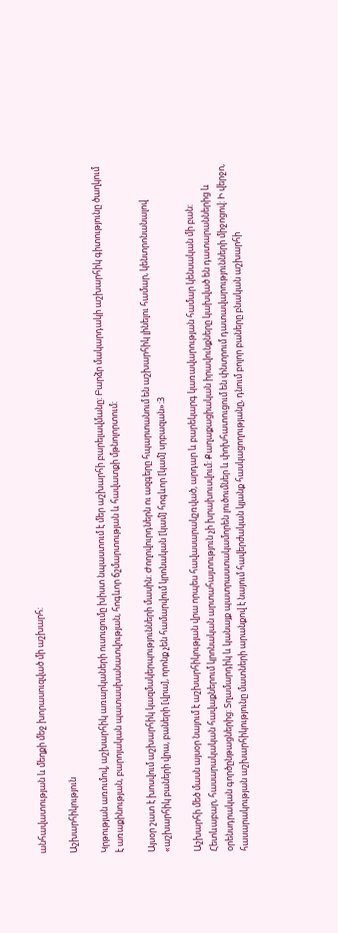անհավատության և մեղքի մեջ խորասուզված մի աշխարհ:

Աշխարհիկություն

Կրթության առումով, աշխարհիկ առարկաների ուսուցումը խիստ նպաստում է մեր աշխարհի բարելավմանը: Բարձր մակարդակի աշխարհիկ գիտությունը ծաղկում է առաքինության, բարոյական պատասխանատվության, հոգևոր ճշմարտության և հավատքի մթնոլորտում:

Այսօր շատ է խոսվում աշխարհիկ կազմակերպությունների մասին: Ժողովուրդներն ու ազգերը հպարտանում են աշխարհիկ լինելու համար, կենտրոնանալով «աշխարհիկ բաների վրա, բաների [վրա], որոնք չեն համարվում կրոնական [կամ] հոգևոր [կամ] սրբազան»:3

Աշխարհի մեծ մասն այսօր նայում է աշխարհիկության վրա որպես հավասարակշռված, արդար և բարեկարգ կառավարության համար կենսական մի բան: Հետևաբար, հասարակական հավաքներում կրոնական արտահայտություն չի խրախուսվում: Քաղաքացիական իրավունքները կախված են դատարաններից և օրենսդրական գործընթացներից: Տղամարդիկ և կանայք պատրաստակամորեն լուծումներ և փոխհատուցում են փնտրում դատավարությունների միջոցով: Ի վերջո, հասարակության աշխարհիկությունը մատների արանքով է նայում հավերժական կյանք հասկացողությանը, դնում բոլոր բաները բնական աշխարհի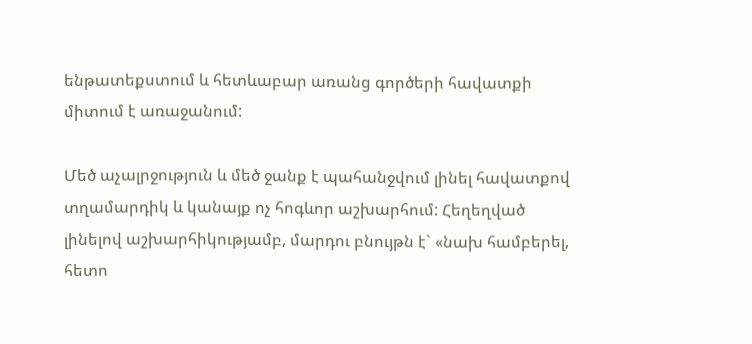ենթատեքստում և հետևաբար առանց գործերի հավատքի միտում է առաջանում:

Մեծ աչալրջություն և մեծ ջանք է պահանջվում լինել հավատքով տղամարդիկ և կանայք ոչ հոգևոր աշխարհում: Հեղեղված լինելով աշխարհիկությամբ, մարդու բնույթն է` «նախ համբերել, հետո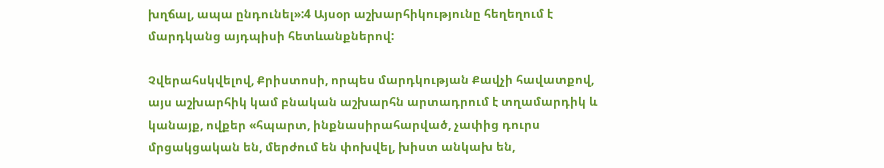խղճալ, ապա ընդունել»:4 Այսօր աշխարհիկությունը հեղեղում է մարդկանց այդպիսի հետևանքներով:

Չվերահսկվելով, Քրիստոսի, որպես մարդկության Քավչի հավատքով, այս աշխարհիկ կամ բնական աշխարհն արտադրում է տղամարդիկ և կանայք, ովքեր «հպարտ, ինքնասիրահարված, չափից դուրս մրցակցական են, մերժում են փոխվել, խիստ անկախ են,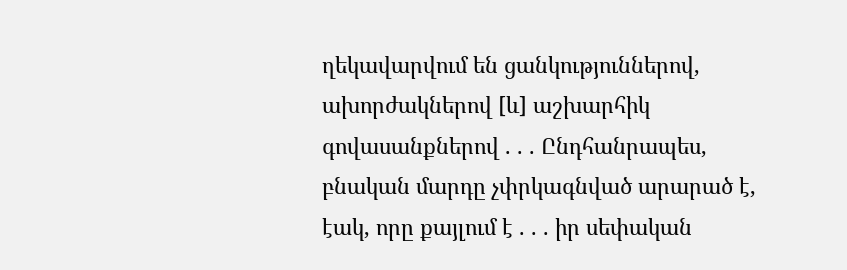ղեկավարվում են ցանկություններով, ախորժակներով [և] աշխարհիկ գովասանքներով . . . Ընդհանրապես, բնական մարդը չփրկագնված արարած է, էակ, որը քայլում է . . . իր սեփական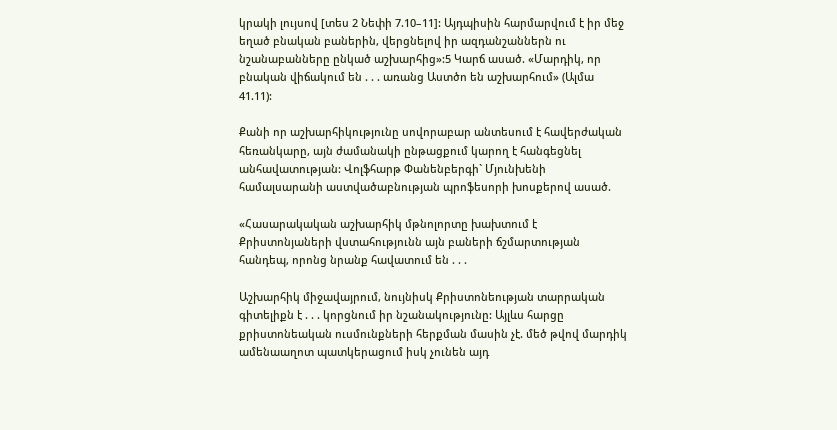կրակի լույսով [տես 2 Նեփի 7.10–11]: Այդպիսին հարմարվում է իր մեջ եղած բնական բաներին, վերցնելով իր ազդանշաններն ու նշանաբանները ընկած աշխարհից»:5 Կարճ ասած. «Մարդիկ, որ բնական վիճակում են . . . առանց Աստծո են աշխարհում» (Ալմա 41.11):

Քանի որ աշխարհիկությունը սովորաբար անտեսում է հավերժական հեռանկարը, այն ժամանակի ընթացքում կարող է հանգեցնել անհավատության: Վոլֆհարթ Փանենբերգի` Մյունխենի համալսարանի աստվածաբնության պրոֆեսորի խոսքերով ասած.

«Հասարակական աշխարհիկ մթնոլորտը խախտում է Քրիստոնյաների վստահությունն այն բաների ճշմարտության հանդեպ, որոնց նրանք հավատում են . . .

Աշխարհիկ միջավայրում, նույնիսկ Քրիստոնեության տարրական գիտելիքն է . . . կորցնում իր նշանակությունը: Այլևս հարցը քրիստոնեական ուսմունքների հերքման մասին չէ. մեծ թվով մարդիկ ամենաաղոտ պատկերացում իսկ չունեն այդ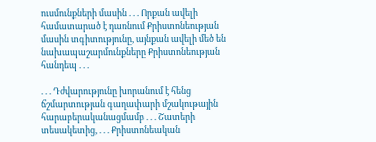ուսմունքների մասին . . . Որքան ավելի համատարած է դառնում Քրիստոնեության մասին տգիտությունը, այնքան ավելի մեծ են նախապաշարմունքները Քրիստոնեության հանդեպ . . .

. . . Դժվարությունը խորանում է հենց ճշմարտության գաղափարի մշակութային հարաբերականացմամբ . . . Շատերի տեսակետից, . . . Քրիստոնեական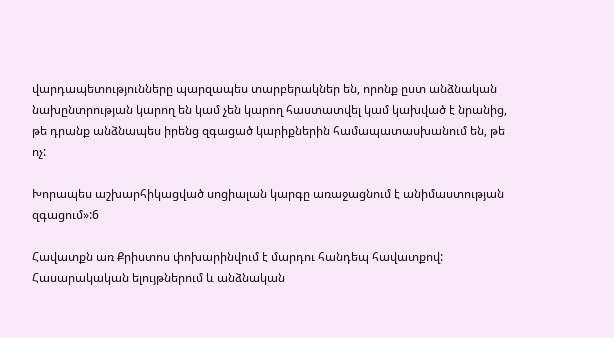վարդապետությունները պարզապես տարբերակներ են, որոնք ըստ անձնական նախընտրության կարող են կամ չեն կարող հաստատվել կամ կախված է նրանից, թե դրանք անձնապես իրենց զգացած կարիքներին համապատասխանում են, թե ոչ:

Խորապես աշխարհիկացված սոցիալան կարգը առաջացնում է անիմաստության զգացում»:6

Հավատքն առ Քրիստոս փոխարինվում է մարդու հանդեպ հավատքով: Հասարակական ելույթներում և անձնական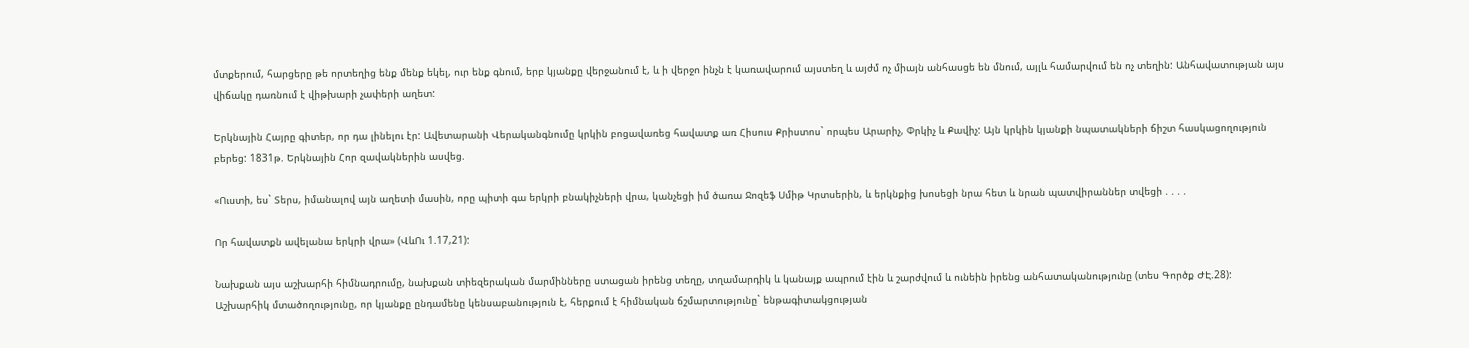մտքերում, հարցերը թե որտեղից ենք մենք եկել, ուր ենք գնում, երբ կյանքը վերջանում է, և ի վերջո ինչն է կառավարում այստեղ և այժմ ոչ միայն անհասցե են մնում, այլև համարվում են ոչ տեղին: Անհավատության այս վիճակը դառնում է վիթխարի չափերի աղետ:

Երկնային Հայրը գիտեր, որ դա լինելու էր: Ավետարանի Վերականգնումը կրկին բոցավառեց հավատք առ Հիսուս Քրիստոս` որպես Արարիչ, Փրկիչ և Քավիչ: Այն կրկին կյանքի նպատակների ճիշտ հասկացողություն բերեց: 1831թ. Երկնային Հոր զավակներին ասվեց.

«Ուստի, ես` Տերս, իմանալով այն աղետի մասին, որը պիտի գա երկրի բնակիչների վրա, կանչեցի իմ ծառա Ջոզեֆ Սմիթ Կրտսերին, և երկնքից խոսեցի նրա հետ և նրան պատվիրաններ տվեցի . . . .

Որ հավատքն ավելանա երկրի վրա» (ՎևՈւ 1.17,21):

Նախքան այս աշխարհի հիմնադրումը, նախքան տիեզերական մարմինները ստացան իրենց տեղը, տղամարդիկ և կանայք ապրում էին և շարժվում և ունեին իրենց անհատականությունը (տես Գործք ԺԷ.28): Աշխարհիկ մտածողությունը, որ կյանքը ընդամենը կենսաբանություն է, հերքում է հիմնական ճշմարտությունը` ենթագիտակցության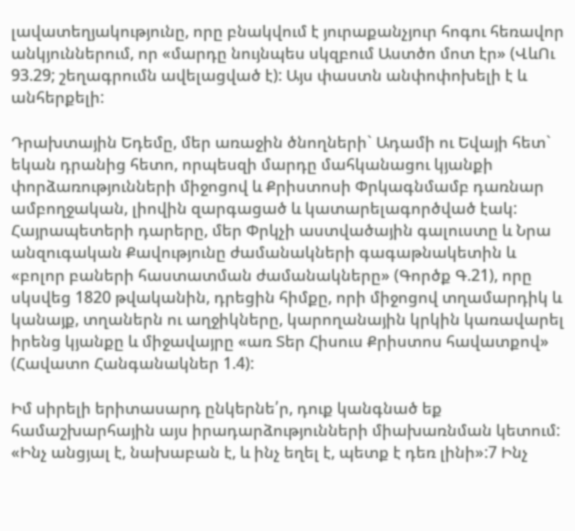լավատեղյակությունը, որը բնակվում է յուրաքանչյուր հոգու հեռավոր անկյուններում, որ «մարդը նույնպես սկզբում Աստծո մոտ էր» (ՎևՈւ 93.29; շեղագրումն ավելացված է): Այս փաստն անփոփոխելի է և անհերքելի:

Դրախտային Եդեմը, մեր առաջին ծնողների` Ադամի ու Եվայի հետ` եկան դրանից հետո, որպեսզի մարդը մահկանացու կյանքի փորձառությունների միջոցով և Քրիստոսի Փրկագնմամբ դառնար ամբողջական, լիովին զարգացած և կատարելագործված էակ: Հայրապետերի դարերը, մեր Փրկչի աստվածային գալուստը և Նրա անզուգական Քավությունը ժամանակների գագաթնակետին և «բոլոր բաների հաստատման ժամանակները» (Գործք Գ.21), որը սկսվեց 1820 թվականին, դրեցին հիմքը, որի միջոցով տղամարդիկ և կանայք, տղաներն ու աղջիկները, կարողանային կրկին կառավարել իրենց կյանքը և միջավայրը «առ Տեր Հիսուս Քրիստոս հավատքով» (Հավատո Հանգանակներ 1.4):

Իմ սիրելի երիտասարդ ընկերնե՛ր, դուք կանգնած եք համաշխարհային այս իրադարձությունների միախառնման կետում: «Ինչ անցյալ է, նախաբան է, և ինչ եղել է, պետք է դեռ լինի»:7 Ինչ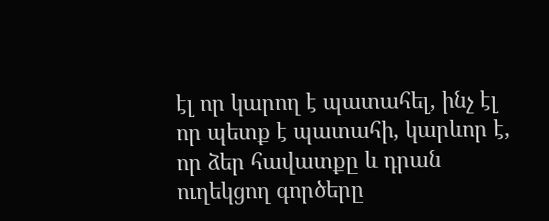էլ որ կարող է պատահել, ինչ էլ որ պետք է պատահի, կարևոր է, որ ձեր հավատքը և դրան ուղեկցող գործերը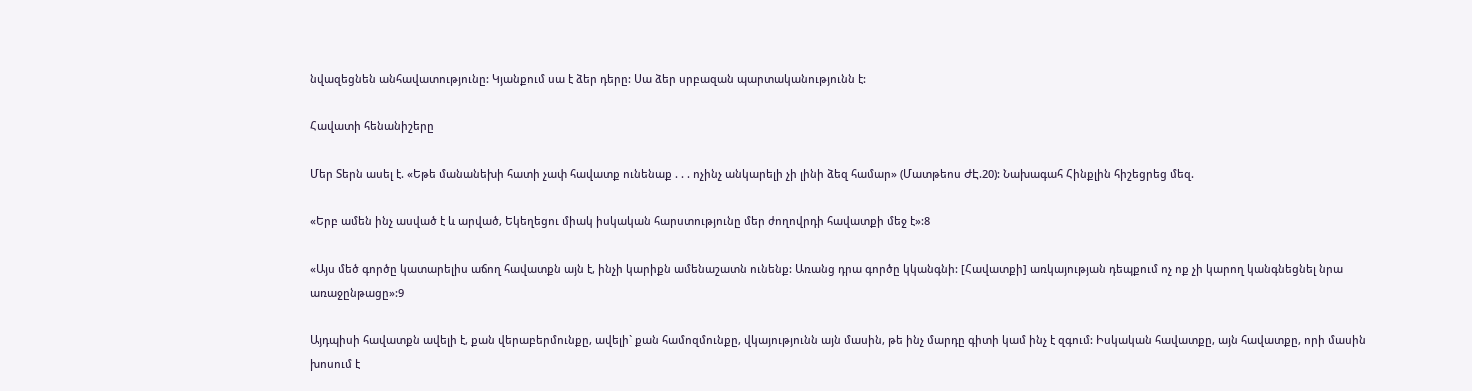նվազեցնեն անհավատությունը: Կյանքում սա է ձեր դերը: Սա ձեր սրբազան պարտականությունն է:

Հավատի հենանիշերը

Մեր Տերն ասել է. «Եթե մանանեխի հատի չափ հավատք ունենաք . . . ոչինչ անկարելի չի լինի ձեզ համար» (Մատթեոս ԺԷ.20): Նախագահ Հինքլին հիշեցրեց մեզ.

«Երբ ամեն ինչ ասված է և արված, Եկեղեցու միակ իսկական հարստությունը մեր ժողովրդի հավատքի մեջ է»:8

«Այս մեծ գործը կատարելիս աճող հավատքն այն է, ինչի կարիքն ամենաշատն ունենք: Առանց դրա գործը կկանգնի: [Հավատքի] առկայության դեպքում ոչ ոք չի կարող կանգնեցնել նրա առաջընթացը»:9

Այդպիսի հավատքն ավելի է, քան վերաբերմունքը, ավելի` քան համոզմունքը, վկայությունն այն մասին, թե ինչ մարդը գիտի կամ ինչ է զգում: Իսկական հավատքը, այն հավատքը, որի մասին խոսում է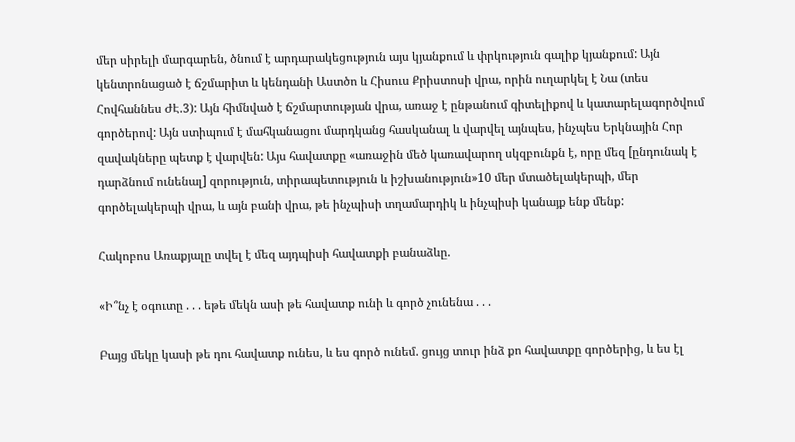մեր սիրելի մարգարեն, ծնում է արդարակեցություն այս կյանքում և փրկություն գալիք կյանքում: Այն կենտրոնացած է ճշմարիտ և կենդանի Աստծո և Հիսուս Քրիստոսի վրա, որին ուղարկել է Նա (տես Հովհաննես ԺԷ.3): Այն հիմնված է ճշմարտության վրա, առաջ է ընթանում գիտելիքով և կատարելագործվում գործերով: Այն ստիպում է մահկանացու մարդկանց հասկանալ և վարվել այնպես, ինչպես Երկնային Հոր զավակները պետք է վարվեն: Այս հավատքը «առաջին մեծ կառավարող սկզբունքն է, որը մեզ [ընդունակ է դարձնում ունենալ] զորություն, տիրապետություն և իշխանություն»10 մեր մտածելակերպի, մեր գործելակերպի վրա, և այն բանի վրա, թե ինչպիսի տղամարդիկ և ինչպիսի կանայք ենք մենք:

Հակոբոս Առաքյալը տվել է մեզ այդպիսի հավատքի բանաձևը.

«Ի՞նչ է օգուտը . . . եթե մեկն ասի թե հավատք ունի և գործ չունենա . . .

Բայց մեկը կասի թե դու հավատք ունես, և ես գործ ունեմ. ցույց տուր ինձ քո հավատքը գործերից, և ես էլ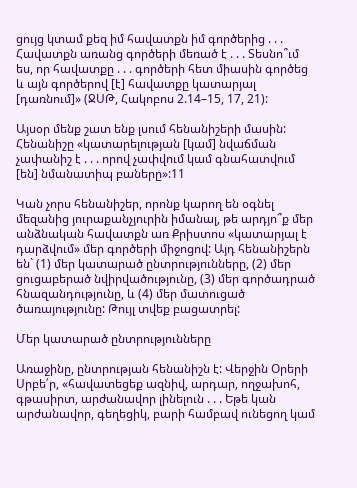ցույց կտամ քեզ իմ հավատքն իմ գործերից . . . Հավատքն առանց գործերի մեռած է . . . Տեսնո՞ւմ ես, որ հավատքը . . . գործերի հետ միասին գործեց և այն գործերով [է] հավատքը կատարյալ [դառնում]» (ՋՍԹ, Հակոբոս 2.14–15, 17, 21):

Այսօր մենք շատ ենք լսում հենանիշերի մասին: Հենանիշը «կատարելության [կամ] նվաճման չափանիշ է . . . որով չափվում կամ գնահատվում [են] նմանատիպ բաները»:11

Կան չորս հենանիշեր, որոնք կարող են օգնել մեզանից յուրաքանչյուրին իմանալ, թե արդյո՞ք մեր անձնական հավատքն առ Քրիստոս «կատարյալ է դարձվում» մեր գործերի միջոցով: Այդ հենանիշերն են` (1) մեր կատարած ընտրությունները, (2) մեր ցուցաբերած նվիրվածությունը, (3) մեր գործադրած հնազանդությունը, և (4) մեր մատուցած ծառայությունը: Թույլ տվեք բացատրել:

Մեր կատարած ընտրությունները

Առաջինը, ընտրության հենանիշն է: Վերջին Օրերի Սրբե՛ր, «հավատեցեք ազնիվ, արդար, ողջախոհ, գթասիրտ, արժանավոր լինելուն . . . Եթե կան արժանավոր, գեղեցիկ, բարի համբավ ունեցող կամ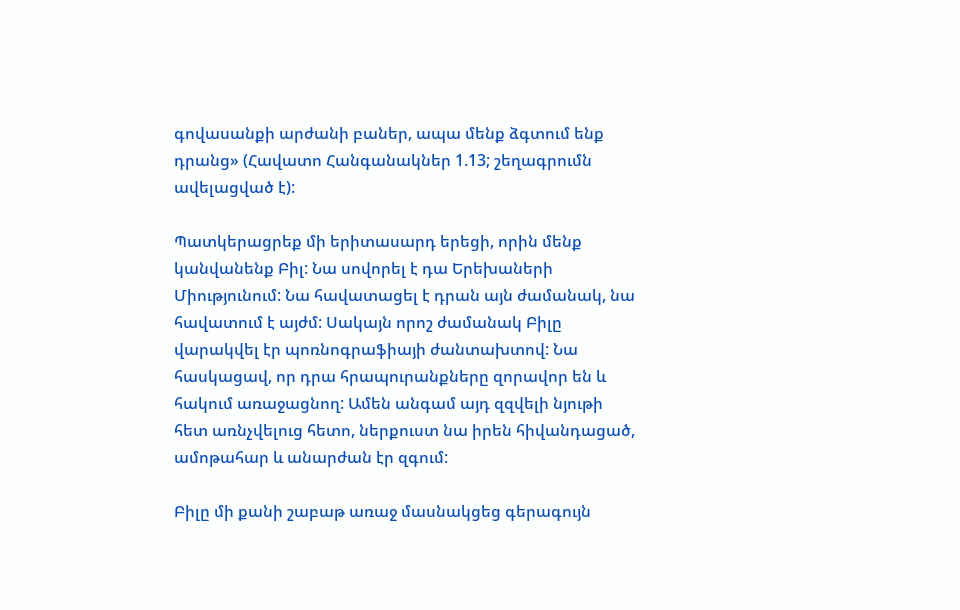գովասանքի արժանի բաներ, ապա մենք ձգտում ենք դրանց» (Հավատո Հանգանակներ 1.13; շեղագրումն ավելացված է):

Պատկերացրեք մի երիտասարդ երեցի, որին մենք կանվանենք Բիլ: Նա սովորել է դա Երեխաների Միությունում: Նա հավատացել է դրան այն ժամանակ, նա հավատում է այժմ: Սակայն որոշ ժամանակ Բիլը վարակվել էր պոռնոգրաֆիայի ժանտախտով: Նա հասկացավ, որ դրա հրապուրանքները զորավոր են և հակում առաջացնող: Ամեն անգամ այդ զզվելի նյութի հետ առնչվելուց հետո, ներքուստ նա իրեն հիվանդացած, ամոթահար և անարժան էր զգում:

Բիլը մի քանի շաբաթ առաջ մասնակցեց գերագույն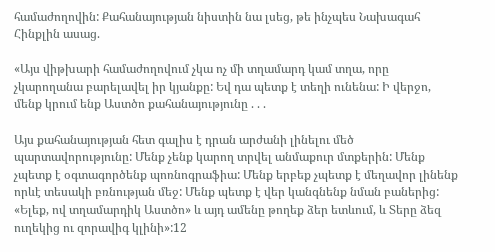համաժողովին: Քահանայության նիստին նա լսեց, թե ինչպես Նախագահ Հինքլին ասաց.

«Այս վիթխարի համաժողովում չկա ոչ մի տղամարդ կամ տղա, որը չկարողանա բարելավել իր կյանքը: Եվ դա պետք է տեղի ունենա: Ի վերջո, մենք կրում ենք Աստծո քահանայությունը . . .

Այս քահանայության հետ գալիս է դրան արժանի լինելու մեծ պարտավորությունը: Մենք չենք կարող տրվել անմաքուր մտքերին: Մենք չպետք է օգտագործենք պոռնոգրաֆիա: Մենք երբեք չպետք է մեղավոր լինենք որևէ տեսակի բռնության մեջ: Մենք պետք է վեր կանգնենք նման բաներից: «Ելեք, ով տղամարդիկ Աստծո» և այդ ամենը թողեք ձեր ետևում, և Տերը ձեզ ուղեկից ու զորավիգ կլինի»:12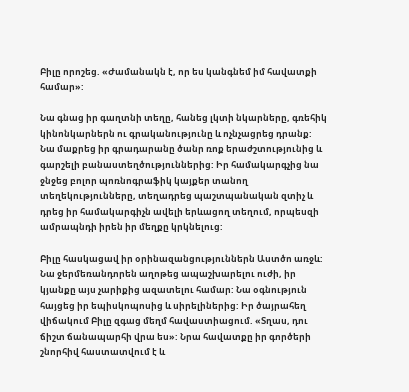Բիլը որոշեց. «Ժամանակն է, որ ես կանգնեմ իմ հավատքի համար»:

Նա գնաց իր գաղտնի տեղը, հանեց լկտի նկարները, գռեհիկ կինոնկարներն ու գրականությունը և ոչնչացրեց դրանք: Նա մաքրեց իր գրադարանը ծանր ռոք երաժշտությունից և գարշելի բանաստեղծություններից: Իր համակարգչից նա ջնջեց բոլոր պոռնոգրաֆիկ կայքեր տանող տեղեկությունները, տեղադրեց պաշտպանական զտիչ և դրեց իր համակարգիչն ավելի երևացող տեղում, որպեսզի ամրապնդի իրեն իր մեղքը կրկնելուց:

Բիլը հասկացավ իր օրինազանցություններն Աստծո առջև: Նա ջերմեռանդորեն աղոթեց ապաշխարելու ուժի, իր կյանքը այս չարիքից ազատելու համար: Նա օգնություն հայցեց իր եպիսկոպոսից և սիրելիներից: Իր ծայրահեղ վիճակում Բիլը զգաց մեղմ հավաստիացում. «Տղաս, դու ճիշտ ճանապարհի վրա ես»: Նրա հավատքը իր գործերի շնորհիվ հաստատվում է և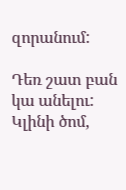զորանում:

Դեռ շատ բան կա անելու: Կլինի ծոմ,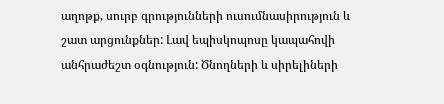աղոթք, սուրբ գրությունների ուսումնասիրություն և շատ արցունքներ: Լավ եպիսկոպոսը կապահովի անհրաժեշտ օգնություն: Ծնողների և սիրելիների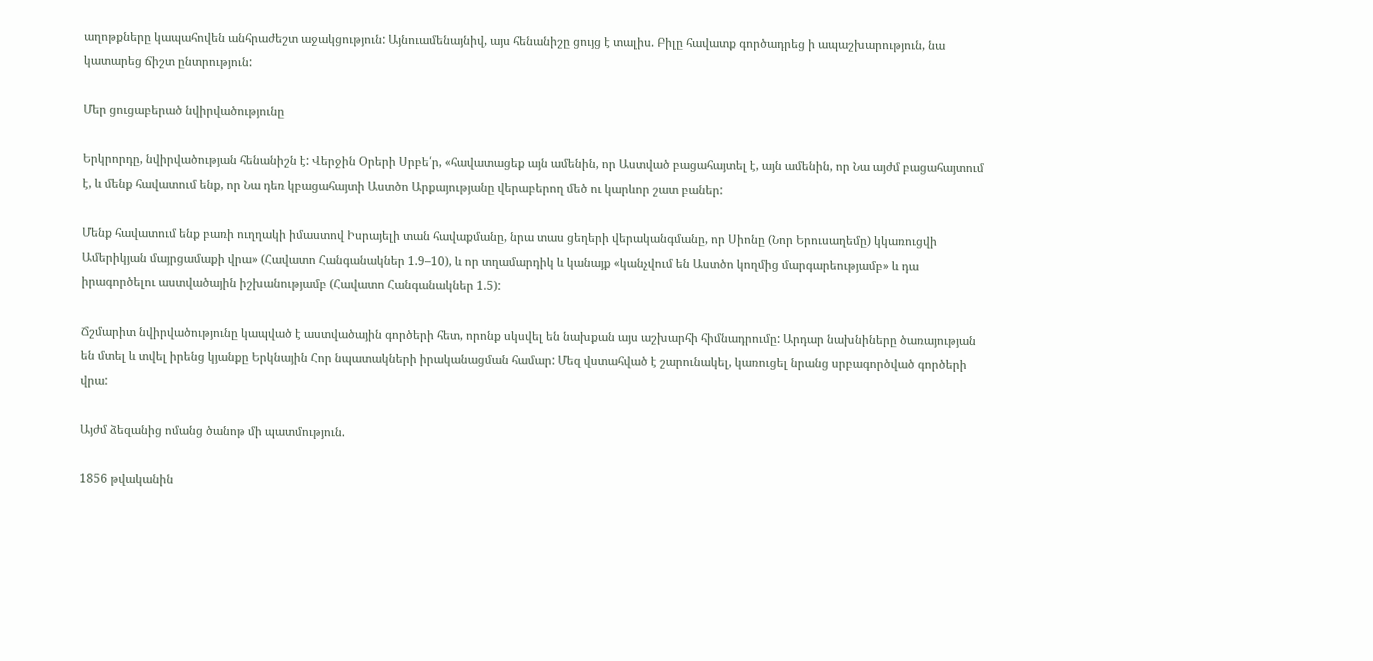աղոթքները կապահովեն անհրաժեշտ աջակցություն: Այնուամենայնիվ, այս հենանիշը ցույց է տալիս. Բիլը հավատք գործադրեց ի ապաշխարություն, նա կատարեց ճիշտ ընտրություն:

Մեր ցուցաբերած նվիրվածությունը

Երկրորդը, նվիրվածության հենանիշն է: Վերջին Օրերի Սրբե՛ր, «հավատացեք այն ամենին, որ Աստված բացահայտել է, այն ամենին, որ Նա այժմ բացահայտում է, և մենք հավատում ենք, որ Նա դեռ կբացահայտի Աստծո Արքայությանը վերաբերող մեծ ու կարևոր շատ բաներ:

Մենք հավատում ենք բառի ուղղակի իմաստով Իսրայելի տան հավաքմանը, նրա տաս ցեղերի վերականգմանը, որ Սիոնը (Նոր Երուսաղեմը) կկառուցվի Ամերիկյան մայրցամաքի վրա» (Հավատո Հանգանակներ 1.9–10), և որ տղամարդիկ և կանայք «կանչվում են Աստծո կողմից մարգարեությամբ» և դա իրագործելու աստվածային իշխանությամբ (Հավատո Հանգանակներ 1.5):

Ճշմարիտ նվիրվածությունը կապված է աստվածային գործերի հետ, որոնք սկսվել են նախքան այս աշխարհի հիմնադրումը: Արդար նախնիները ծառայության են մտել և տվել իրենց կյանքը Երկնային Հոր նպատակների իրականացման համար: Մեզ վստահված է շարունակել, կառուցել նրանց սրբագործված գործերի վրա:

Այժմ ձեզանից ոմանց ծանոթ մի պատմություն.

1856 թվականին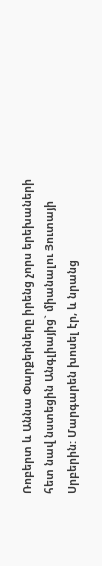Ռոբերտ և Աննա Փարքերները իրենց չորս երեխաների հետ նավ նստեցին Անգլիայից` միանալու Յուտայի Սրբերին: Մարգարեն խոսել էր, և նրանց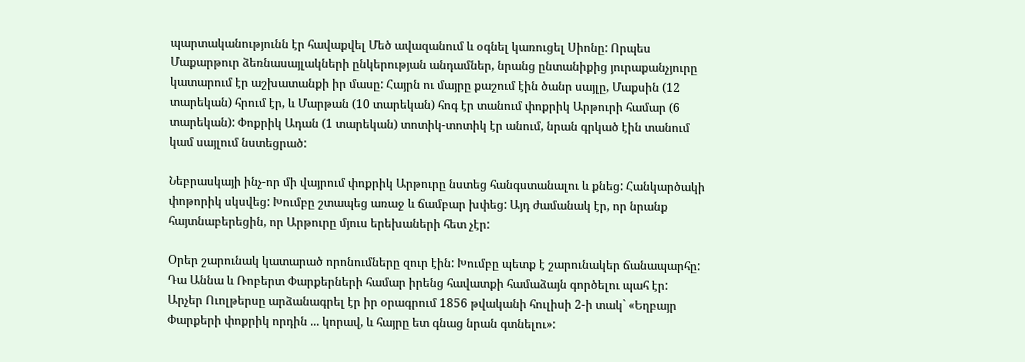պարտականությունն էր հավաքվել Մեծ ավազանում և օգնել կառուցել Սիոնը: Որպես Մաքարթուր ձեռնասայլակների ընկերության անդամներ, նրանց ընտանիքից յուրաքանչյուրը կատարում էր աշխատանքի իր մասը: Հայրն ու մայրը քաշում էին ծանր սայլը, Մաքսին (12 տարեկան) հրում էր, և Մարթան (10 տարեկան) հոգ էր տանում փոքրիկ Արթուրի համար (6 տարեկան): Փոքրիկ Ադան (1 տարեկան) տոտիկ-տոտիկ էր անում, նրան գրկած էին տանում կամ սայլում նստեցրած:

Նեբրասկայի ինչ-որ մի վայրում փոքրիկ Արթուրը նստեց հանգստանալու և քնեց: Հանկարծակի փոթորիկ սկսվեց: Խումբը շտապեց առաջ և ճամբար խփեց: Այդ ժամանակ էր, որ նրանք հայտնաբերեցին, որ Արթուրը մյուս երեխաների հետ չէր:

Օրեր շարունակ կատարած որոնումները զուր էին: Խումբը պետք է շարունակեր ճանապարհը: Դա Աննա և Ռոբերտ Փարքերների համար իրենց հավատքի համաձայն գործելու պահ էր: Արչեր Ուոլթերսը արձանագրել էր իր օրագրում 1856 թվականի հուլիսի 2-ի տակ` «Եղբայր Փարքերի փոքրիկ որդին ... կորավ, և հայրը ետ գնաց նրան գտնելու»: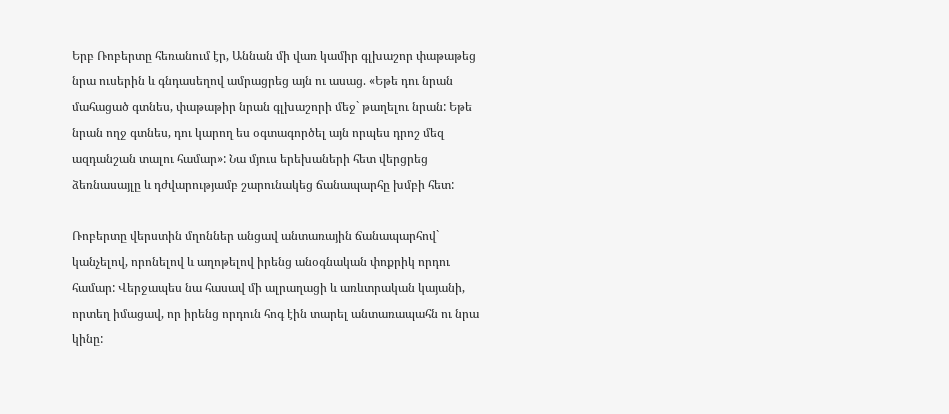Երբ Ռոբերտը հեռանում էր, Աննան մի վառ կամիր գլխաշոր փաթաթեց նրա ուսերին և գնդասեղով ամրացրեց այն ու ասաց. «Եթե դու նրան մահացած գտնես, փաթաթիր նրան գլխաշորի մեջ` թաղելու նրան: Եթե նրան ողջ գտնես, դու կարող ես օգտագործել այն որպես դրոշ մեզ ազդանշան տալու համար»: Նա մյուս երեխաների հետ վերցրեց ձեռնասայլը և դժվարությամբ շարունակեց ճանապարհը խմբի հետ:

Ռոբերտը վերստին մղոններ անցավ անտառային ճանապարհով` կանչելով, որոնելով և աղոթելով իրենց անօգնական փոքրիկ որդու համար: Վերջապես նա հասավ մի ալրաղացի և առևտրական կայանի, որտեղ իմացավ, որ իրենց որդուն հոգ էին տարել անտառապահն ու նրա կինը: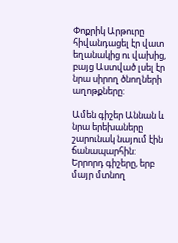Փոքրիկ Արթուրը հիվանդացել էր վատ եղանակից ու վախից, բայց Աստված լսել էր նրա սիրող ծնողների աղոթքները:

Ամեն գիշեր Աննան և նրա երեխաները շարունակ նայում էին ճանապարհին: Երրորդ գիշերը, երբ մայր մտնող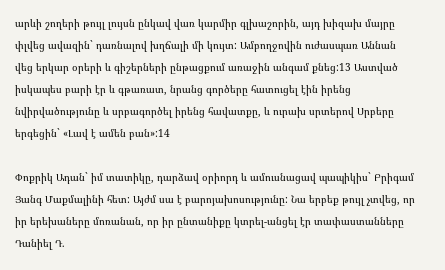արևի շողերի թույլ լույսն ընկավ վառ կարմիր գլխաշորին, այդ խիզախ մայրը փլվեց ավազին` դառնալով խղճալի մի կույտ: Ամբողջովին ուժասպառ Աննան վեց երկար օրերի և գիշերների ընթացքում առաջին անգամ քնեց:13 Աստված իսկապես բարի էր և գթառատ, նրանց գործերը հատուցել էին իրենց նվիրվածությունը և սրբագործել իրենց հավատքը, և ուրախ սրտերով Սրբերը երգեցին` «Լավ է ամեն բան»:14

Փոքրիկ Ադան` իմ տատիկը, դարձավ օրիորդ և ամուսնացավ պապիկիս` Բրիգամ Յանգ Մաքմալինի հետ: Այժմ սա է բարոյախոսությունը: Նա երբեք թույլ չտվեց, որ իր երեխաները մոռանան, որ իր ընտանիքը կտրել-անցել էր տափաստանները Դանիել Դ.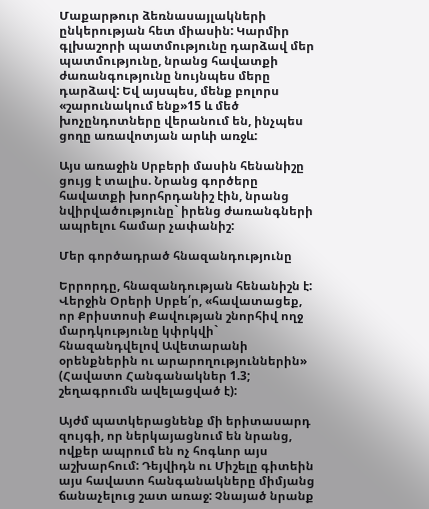Մաքարթուր ձեռնասայլակների ընկերության հետ միասին: Կարմիր գլխաշորի պատմությունը դարձավ մեր պատմությունը, նրանց հավատքի ժառանգությունը նույնպես մերը դարձավ: Եվ այսպես, մենք բոլորս «շարունակում ենք»15 և մեծ խոչընդոտները վերանում են, ինչպես ցողը առավոտյան արևի առջև:

Այս առաջին Սրբերի մասին հենանիշը ցույց է տալիս. Նրանց գործերը հավատքի խորհրդանիշ էին, նրանց նվիրվածությունը` իրենց ժառանգների ապրելու համար չափանիշ:

Մեր գործադրած հնազանդությունը

Երրորդը, հնազանդության հենանիշն է: Վերջին Օրերի Սրբե՛ր, «հավատացեք, որ Քրիստոսի Քավության շնորհիվ ողջ մարդկությունը կփրկվի` հնազանդվելով Ավետարանի օրենքներին ու արարողություններին» (Հավատո Հանգանակներ 1.3; շեղագրումն ավելացված է):

Այժմ պատկերացնենք մի երիտասարդ զույգի, որ ներկայացնում են նրանց, ովքեր ապրում են ոչ հոգևոր այս աշխարհում: Դեյվիդն ու Միշելը գիտեին այս հավատո հանգանակները միմյանց ճանաչելուց շատ առաջ: Չնայած նրանք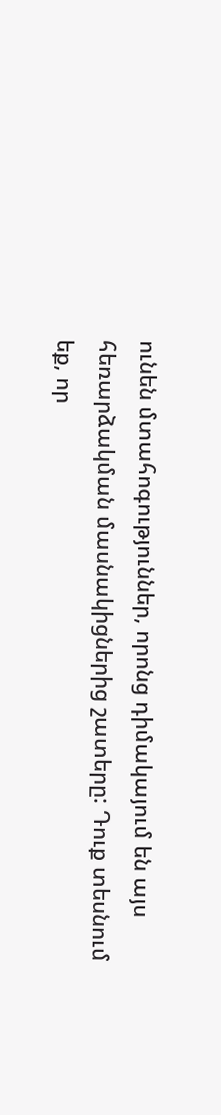ունեն մտահոգություններ, որոնց դիմակայում են այս հեռարձակման մասնակիցներից շատերը: Դուք տեսնում եք, որ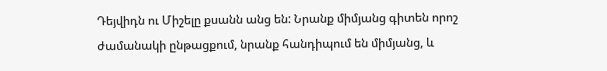Դեյվիդն ու Միշելը քսանն անց են: Նրանք միմյանց գիտեն որոշ ժամանակի ընթացքում, նրանք հանդիպում են միմյանց, և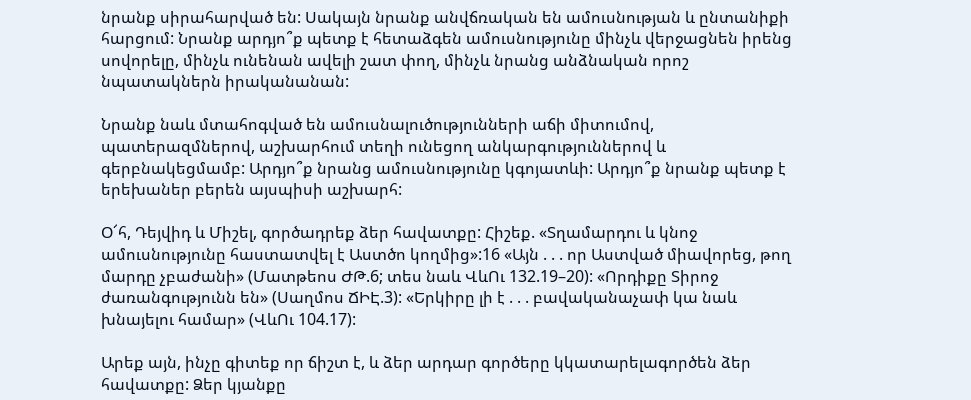նրանք սիրահարված են: Սակայն նրանք անվճռական են ամուսնության և ընտանիքի հարցում: Նրանք արդյո՞ք պետք է հետաձգեն ամուսնությունը մինչև վերջացնեն իրենց սովորելը, մինչև ունենան ավելի շատ փող, մինչև նրանց անձնական որոշ նպատակներն իրականանան:

Նրանք նաև մտահոգված են ամուսնալուծությունների աճի միտումով, պատերազմներով, աշխարհում տեղի ունեցող անկարգություններով և գերբնակեցմամբ: Արդյո՞ք նրանց ամուսնությունը կգոյատևի: Արդյո՞ք նրանք պետք է երեխաներ բերեն այսպիսի աշխարհ:

Օ՜հ, Դեյվիդ և Միշել, գործադրեք ձեր հավատքը: Հիշեք. «Տղամարդու և կնոջ ամուսնությունը հաստատվել է Աստծո կողմից»:16 «Այն . . . որ Աստված միավորեց, թող մարդը չբաժանի» (Մատթեոս ԺԹ.6; տես նաև ՎևՈւ 132.19–20): «Որդիքը Տիրոջ ժառանգությունն են» (Սաղմոս ՃԻԷ.3): «Երկիրը լի է . . . բավականաչափ կա նաև խնայելու համար» (ՎևՈւ 104.17):

Արեք այն, ինչը գիտեք որ ճիշտ է, և ձեր արդար գործերը կկատարելագործեն ձեր հավատքը: Ձեր կյանքը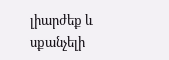լիարժեք և սքանչելի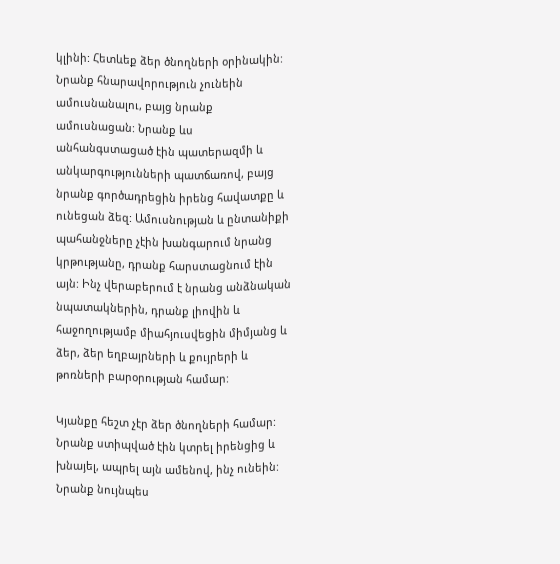կլինի: Հետևեք ձեր ծնողների օրինակին: Նրանք հնարավորություն չունեին ամուսնանալու, բայց նրանք ամուսնացան: Նրանք ևս անհանգստացած էին պատերազմի և անկարգությունների պատճառով, բայց նրանք գործադրեցին իրենց հավատքը և ունեցան ձեզ: Ամուսնության և ընտանիքի պահանջները չէին խանգարում նրանց կրթությանը, դրանք հարստացնում էին այն: Ինչ վերաբերում է նրանց անձնական նպատակներին, դրանք լիովին և հաջողությամբ միահյուսվեցին միմյանց և ձեր, ձեր եղբայրների և քույրերի և թոռների բարօրության համար:

Կյանքը հեշտ չէր ձեր ծնողների համար: Նրանք ստիպված էին կտրել իրենցից և խնայել, ապրել այն ամենով, ինչ ունեին: Նրանք նույնպես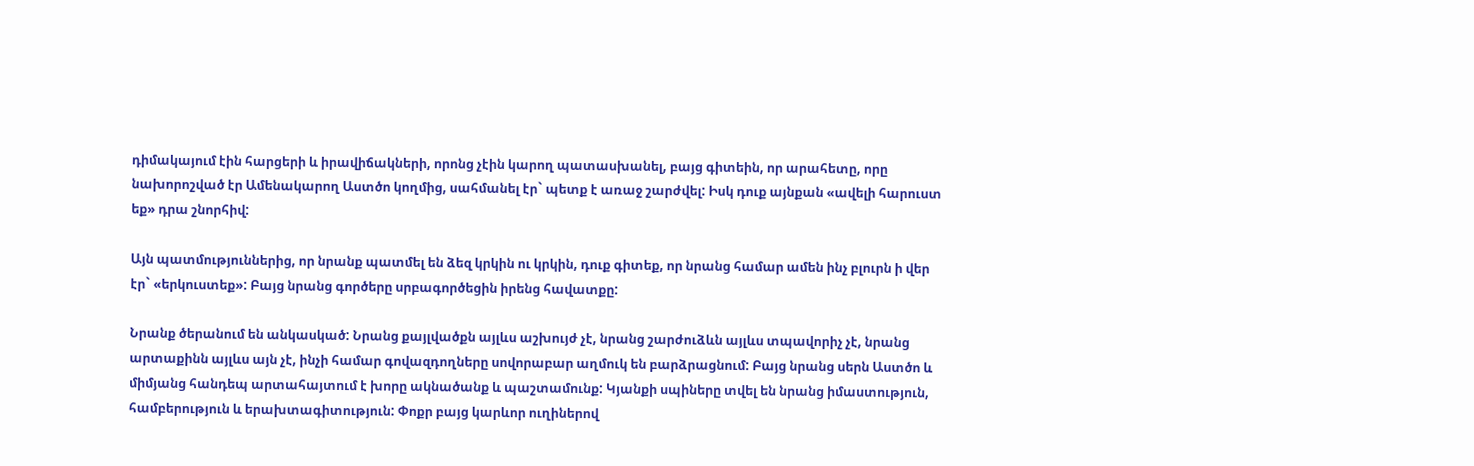դիմակայում էին հարցերի և իրավիճակների, որոնց չէին կարող պատասխանել, բայց գիտեին, որ արահետը, որը նախորոշված էր Ամենակարող Աստծո կողմից, սահմանել էր` պետք է առաջ շարժվել: Իսկ դուք այնքան «ավելի հարուստ եք» դրա շնորհիվ:

Այն պատմություններից, որ նրանք պատմել են ձեզ կրկին ու կրկին, դուք գիտեք, որ նրանց համար ամեն ինչ բլուրն ի վեր էր` «երկուստեք»: Բայց նրանց գործերը սրբագործեցին իրենց հավատքը:

Նրանք ծերանում են անկասկած: Նրանց քայլվածքն այլևս աշխույժ չէ, նրանց շարժուձևն այլևս տպավորիչ չէ, նրանց արտաքինն այլևս այն չէ, ինչի համար գովազդողները սովորաբար աղմուկ են բարձրացնում: Բայց նրանց սերն Աստծո և միմյանց հանդեպ արտահայտում է խորը ակնածանք և պաշտամունք: Կյանքի սպիները տվել են նրանց իմաստություն, համբերություն և երախտագիտություն: Փոքր բայց կարևոր ուղիներով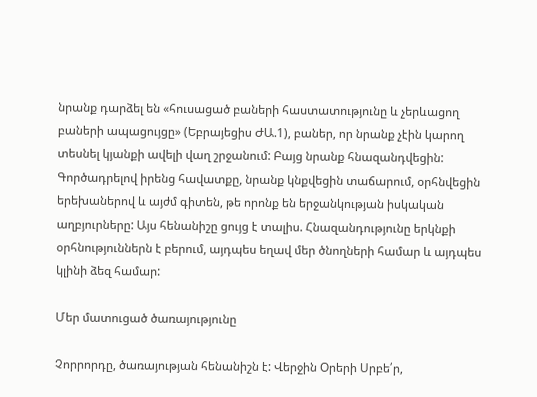նրանք դարձել են «հուսացած բաների հաստատությունը և չերևացող բաների ապացույցը» (Եբրայեցիս ԺԱ.1), բաներ, որ նրանք չէին կարող տեսնել կյանքի ավելի վաղ շրջանում: Բայց նրանք հնազանդվեցին: Գործադրելով իրենց հավատքը, նրանք կնքվեցին տաճարում, օրհնվեցին երեխաներով և այժմ գիտեն, թե որոնք են երջանկության իսկական աղբյուրները: Այս հենանիշը ցույց է տալիս. Հնազանդությունը երկնքի օրհնություններն է բերում, այդպես եղավ մեր ծնողների համար և այդպես կլինի ձեզ համար:

Մեր մատուցած ծառայությունը

Չորրորդը, ծառայության հենանիշն է: Վերջին Oրերի Սրբե՛ր,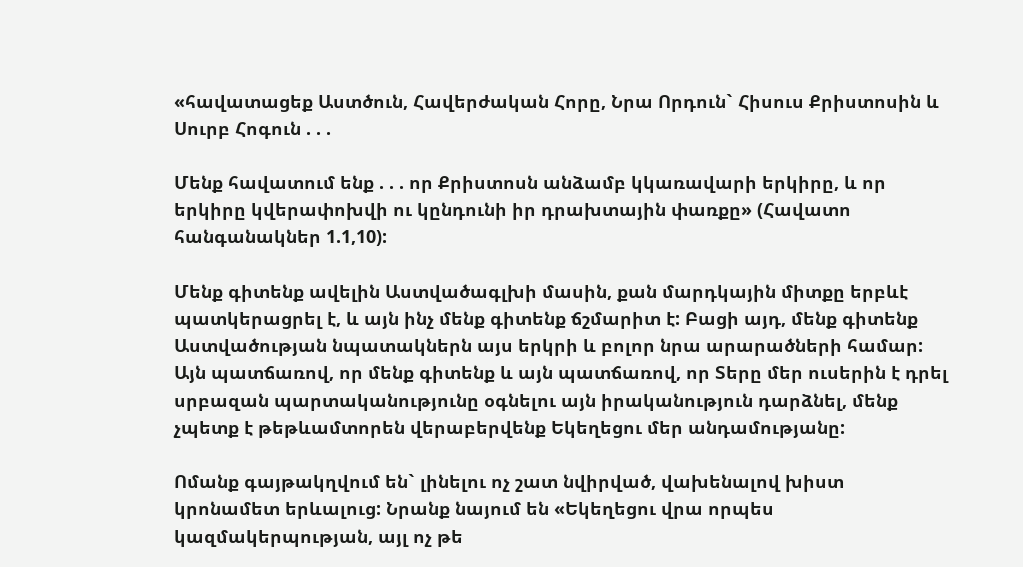«հավատացեք Աստծուն, Հավերժական Հորը, Նրա Որդուն` Հիսուս Քրիստոսին և Սուրբ Հոգուն . . .

Մենք հավատում ենք . . . որ Քրիստոսն անձամբ կկառավարի երկիրը, և որ երկիրը կվերափոխվի ու կընդունի իր դրախտային փառքը» (Հավատո հանգանակներ 1.1,10):

Մենք գիտենք ավելին Աստվածագլխի մասին, քան մարդկային միտքը երբևէ պատկերացրել է, և այն ինչ մենք գիտենք ճշմարիտ է: Բացի այդ, մենք գիտենք Աստվածության նպատակներն այս երկրի և բոլոր նրա արարածների համար: Այն պատճառով, որ մենք գիտենք և այն պատճառով, որ Տերը մեր ուսերին է դրել սրբազան պարտականությունը օգնելու այն իրականություն դարձնել, մենք չպետք է թեթևամտորեն վերաբերվենք Եկեղեցու մեր անդամությանը:

Ոմանք գայթակղվում են` լինելու ոչ շատ նվիրված, վախենալով խիստ կրոնամետ երևալուց: Նրանք նայում են «Եկեղեցու վրա որպես կազմակերպության, այլ ոչ թե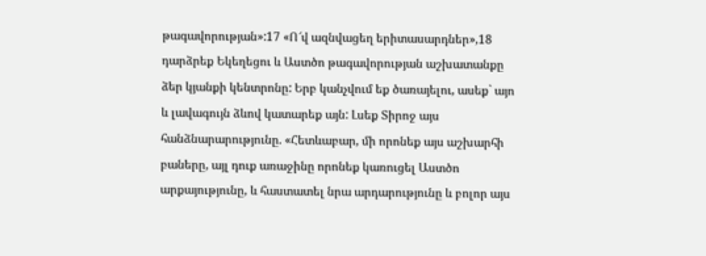թագավորության»:17 «Ո՜վ ազնվացեղ երիտասարդներ»,18 դարձրեք Եկեղեցու և Աստծո թագավորության աշխատանքը ձեր կյանքի կենտրոնը: Երբ կանչվում եք ծառայելու, ասեք` այո և լավագույն ձևով կատարեք այն: Լսեք Տիրոջ այս հանձնարարությունը. «Հետևաբար, մի որոնեք այս աշխարհի բաները, այլ դուք առաջինը որոնեք կառուցել Աստծո արքայությունը, և հաստատել նրա արդարությունը և բոլոր այս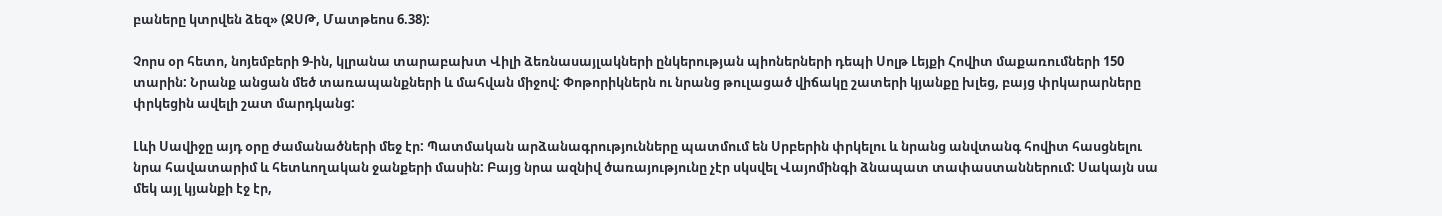բաները կտրվեն ձեզ» (ՋՍԹ, Մատթեոս 6.38):

Չորս օր հետո, նոյեմբերի 9-ին, կլրանա տարաբախտ Վիլի ձեռնասայլակների ընկերության պիոներների դեպի Սոլթ Լեյքի Հովիտ մաքառումների 150 տարին: Նրանք անցան մեծ տառապանքների և մահվան միջով: Փոթորիկներն ու նրանց թուլացած վիճակը շատերի կյանքը խլեց, բայց փրկարարները փրկեցին ավելի շատ մարդկանց:

Լևի Սավիջը այդ օրը ժամանածների մեջ էր: Պատմական արձանագրությունները պատմում են Սրբերին փրկելու և նրանց անվտանգ հովիտ հասցնելու նրա հավատարիմ և հետևողական ջանքերի մասին: Բայց նրա ազնիվ ծառայությունը չէր սկսվել Վայոմինգի ձնապատ տափաստաններում: Սակայն սա մեկ այլ կյանքի էջ էր,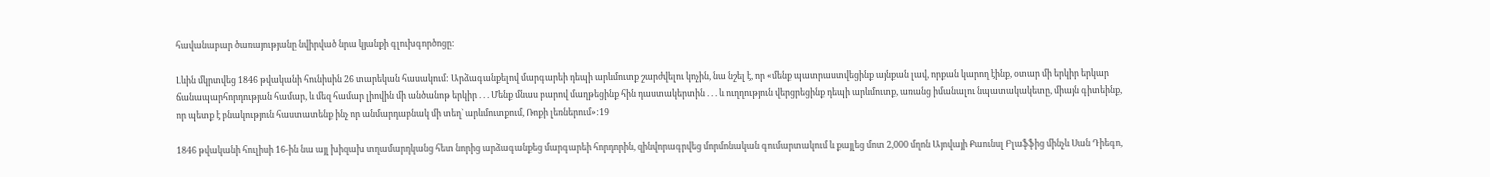հավանաբար ծառայությանը նվիրված նրա կյանքի գլուխգործոցը:

Լևին մկրտվեց 1846 թվականի հունիսին 26 տարեկան հասակում: Արձագանքելով մարգարեի դեպի արևմուտք շարժվելու կոչին, նա նշել է, որ «մենք պատրաստվեցինք այնքան լավ, որքան կարող էինք, օտար մի երկիր երկար ճանապարհորդության համար, և մեզ համար լիովին մի անծանոթ երկիր . . . Մենք մնաս բարով մաղթեցինք հին դաստակերտին . . . և ուղղություն վերցրեցինք դեպի արևմուտք, առանց իմանալու նպատակակետը, միայն գիտեինք, որ պետք է բնակություն հաստատենք ինչ որ անմարդաբնակ մի տեղ` արևմուտքում, Ռոքի լեռներում»:19

1846 թվականի հուլիսի 16-ին նա այլ խիզախ տղամարդկանց հետ նորից արձագանքեց մարգարեի հորդորին, զինվորագրվեց մորմոնական գումարտակում և քայլեց մոտ 2,000 մղոն Այովայի Քաունսլ Բլաֆֆից մինչև Սան Դիեգո,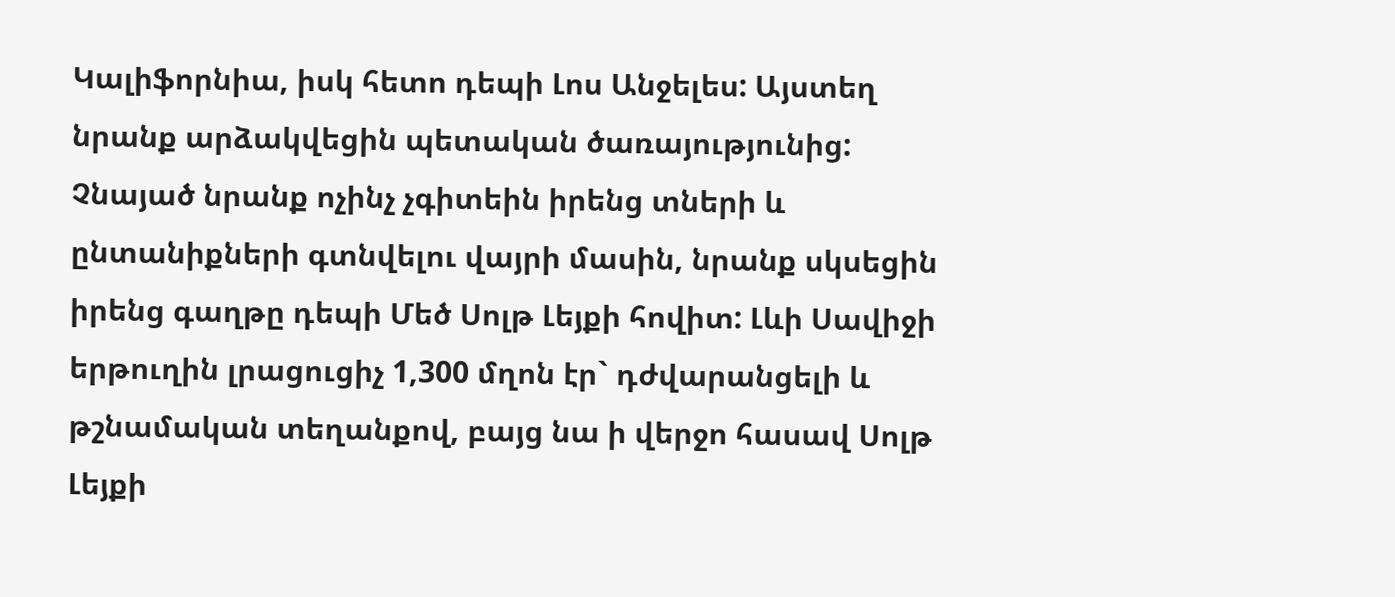Կալիֆորնիա, իսկ հետո դեպի Լոս Անջելես: Այստեղ նրանք արձակվեցին պետական ծառայությունից: Չնայած նրանք ոչինչ չգիտեին իրենց տների և ընտանիքների գտնվելու վայրի մասին, նրանք սկսեցին իրենց գաղթը դեպի Մեծ Սոլթ Լեյքի հովիտ: Լևի Սավիջի երթուղին լրացուցիչ 1,300 մղոն էր` դժվարանցելի և թշնամական տեղանքով, բայց նա ի վերջո հասավ Սոլթ Լեյքի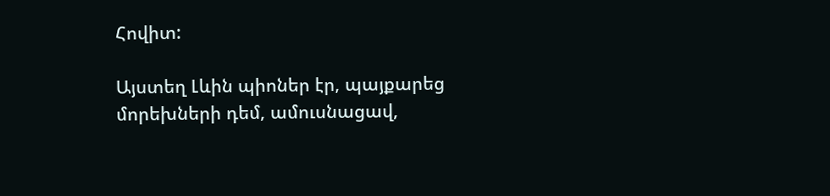Հովիտ:

Այստեղ Լևին պիոներ էր, պայքարեց մորեխների դեմ, ամուսնացավ,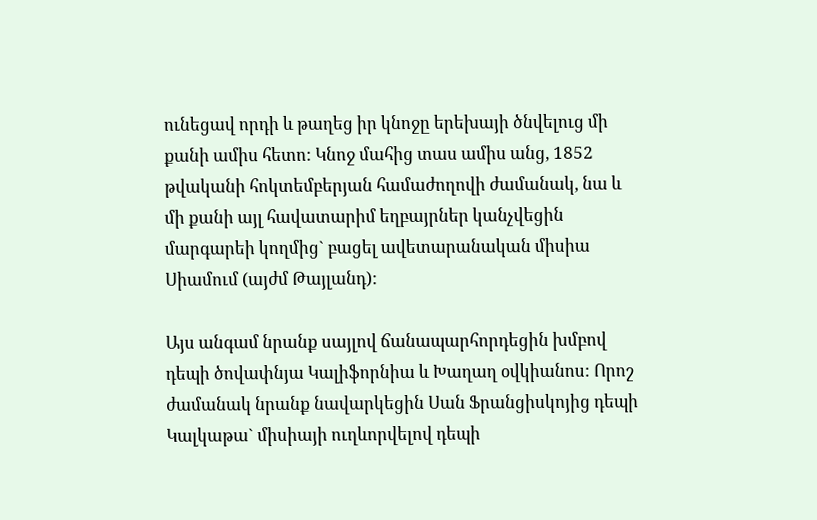ունեցավ որդի և թաղեց իր կնոջը երեխայի ծնվելուց մի քանի ամիս հետո: Կնոջ մահից տաս ամիս անց, 1852 թվականի հոկտեմբերյան համաժողովի ժամանակ, նա և մի քանի այլ հավատարիմ եղբայրներ կանչվեցին մարգարեի կողմից` բացել ավետարանական միսիա Սիամում (այժմ Թայլանդ):

Այս անգամ նրանք սայլով ճանապարհորդեցին խմբով դեպի ծովափնյա Կալիֆորնիա և Խաղաղ օվկիանոս: Որոշ ժամանակ նրանք նավարկեցին Սան Ֆրանցիսկոյից դեպի Կալկաթա` միսիայի ուղևորվելով դեպի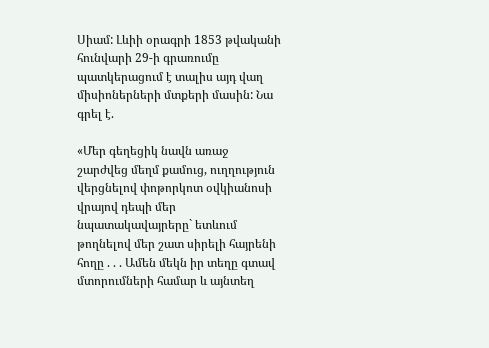Սիամ: Լևիի օրագրի 1853 թվականի հունվարի 29-ի գրառումը պատկերացում է տալիս այդ վաղ միսիոներների մտքերի մասին: Նա գրել է.

«Մեր գեղեցիկ նավն առաջ շարժվեց մեղմ քամուց, ուղղություն վերցնելով փոթորկոտ օվկիանոսի վրայով դեպի մեր նպատակավայրերը` ետևում թողնելով մեր շատ սիրելի հայրենի հողը . . . Ամեն մեկն իր տեղը գտավ մտորումների համար և այնտեղ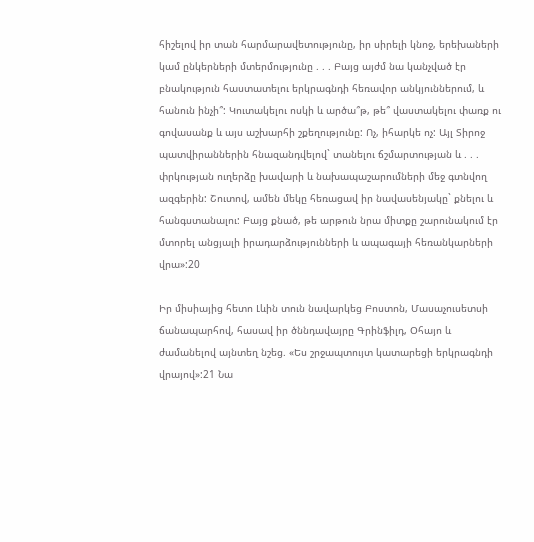հիշելով իր տան հարմարավետությունը, իր սիրելի կնոջ, երեխաների կամ ընկերների մտերմությունը . . . Բայց այժմ նա կանչված էր բնակություն հաստատելու երկրագնդի հեռավոր անկյուններում, և հանուն ինչի՞: Կուտակելու ոսկի և արծա՞թ, թե՞ վաստակելու փառք ու գովասանք և այս աշխարհի շքեղությունը: Ոչ, իհարկե ոչ: Այլ Տիրոջ պատվիրաններին հնազանդվելով` տանելու ճշմարտության և . . . փրկության ուղերձը խավարի և նախապաշարումների մեջ գտնվող ազգերին: Շուտով, ամեն մեկը հեռացավ իր նավասենյակը` քնելու և հանգստանալու: Բայց քնած, թե արթուն նրա միտքը շարունակում էր մտորել անցյալի իրադարձությունների և ապագայի հեռանկարների վրա»:20

Իր միսիայից հետո Լևին տուն նավարկեց Բոստոն, Մասաչուսետսի ճանապարհով, հասավ իր ծննդավայրը Գրինֆիլդ, Օհայո և ժամանելով այնտեղ նշեց. «Ես շրջապտույտ կատարեցի երկրագնդի վրայով»:21 Նա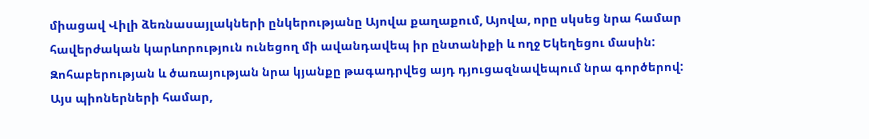միացավ Վիլի ձեռնասայլակների ընկերությանը Այովա քաղաքում, Այովա, որը սկսեց նրա համար հավերժական կարևորություն ունեցող մի ավանդավեպ իր ընտանիքի և ողջ Եկեղեցու մասին: Զոհաբերության և ծառայության նրա կյանքը թագադրվեց այդ դյուցազնավեպում նրա գործերով: Այս պիոներների համար,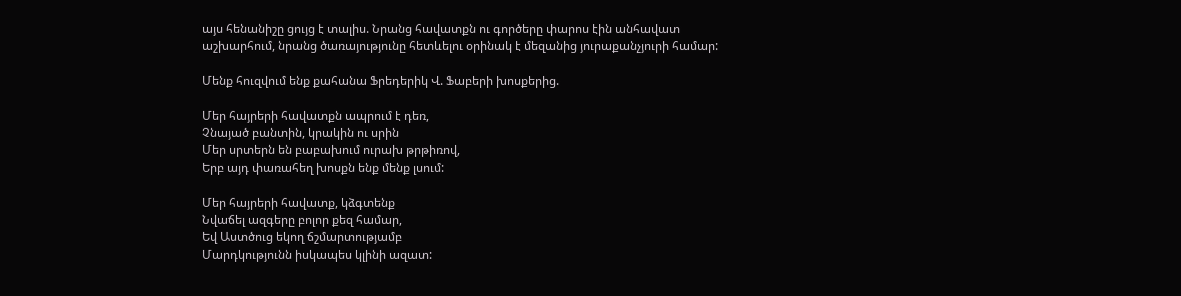այս հենանիշը ցույց է տալիս. Նրանց հավատքն ու գործերը փարոս էին անհավատ աշխարհում, նրանց ծառայությունը հետևելու օրինակ է մեզանից յուրաքանչյուրի համար:

Մենք հուզվում ենք քահանա Ֆրեդերիկ Վ. Ֆաբերի խոսքերից.

Մեր հայրերի հավատքն ապրում է դեռ,
Չնայած բանտին, կրակին ու սրին
Մեր սրտերն են բաբախում ուրախ թրթիռով,
Երբ այդ փառահեղ խոսքն ենք մենք լսում:

Մեր հայրերի հավատք, կձգտենք
Նվաճել ազգերը բոլոր քեզ համար,
Եվ Աստծուց եկող ճշմարտությամբ
Մարդկությունն իսկապես կլինի ազատ: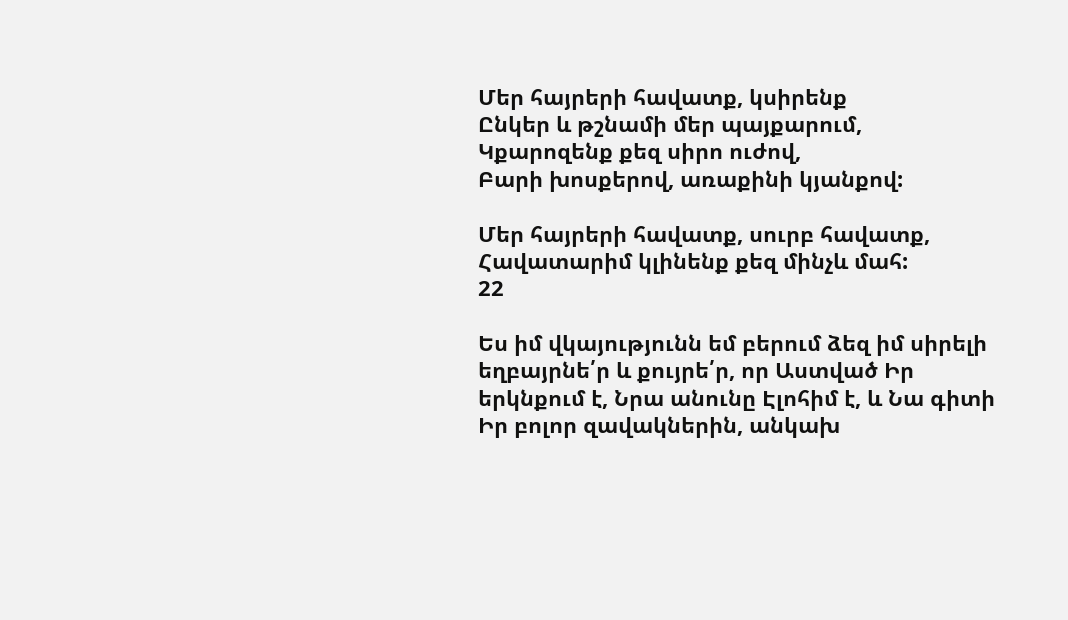Մեր հայրերի հավատք, կսիրենք
Ընկեր և թշնամի մեր պայքարում,
Կքարոզենք քեզ սիրո ուժով,
Բարի խոսքերով, առաքինի կյանքով:

Մեր հայրերի հավատք, սուրբ հավատք,
Հավատարիմ կլինենք քեզ մինչև մահ:
22

Ես իմ վկայությունն եմ բերում ձեզ իմ սիրելի եղբայրնե՛ր և քույրե՛ր, որ Աստված Իր երկնքում է, Նրա անունը Էլոհիմ է, և Նա գիտի Իր բոլոր զավակներին, անկախ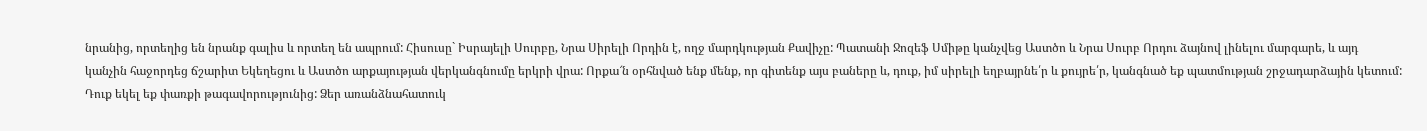նրանից, որտեղից են նրանք գալիս և որտեղ են ապրում: Հիսուսը` Իսրայելի Սուրբը, Նրա Սիրելի Որդին է, ողջ մարդկության Քավիչը: Պատանի Ջոզեֆ Սմիթը կանչվեց Աստծո և Նրա Սուրբ Որդու ձայնով լինելու մարգարե, և այդ կանչին հաջորդեց ճշարիտ Եկեղեցու և Աստծո արքայության վերկանգնումը երկրի վրա: Որքա՜ն օրհնված ենք մենք, որ գիտենք այս բաները և, դուք, իմ սիրելի եղբայրնե՛ր և քույրե՛ր, կանգնած եք պատմության շրջադարձային կետում: Դուք եկել եք փառքի թագավորությունից: Ձեր առանձնահատուկ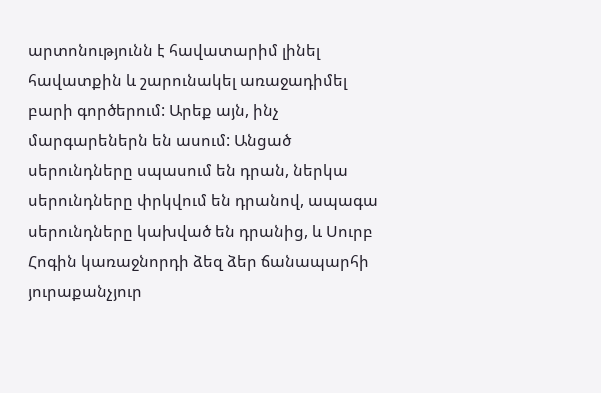արտոնությունն է հավատարիմ լինել հավատքին և շարունակել առաջադիմել բարի գործերում: Արեք այն, ինչ մարգարեներն են ասում: Անցած սերունդները սպասում են դրան, ներկա սերունդները փրկվում են դրանով, ապագա սերունդները կախված են դրանից, և Սուրբ Հոգին կառաջնորդի ձեզ ձեր ճանապարհի յուրաքանչյուր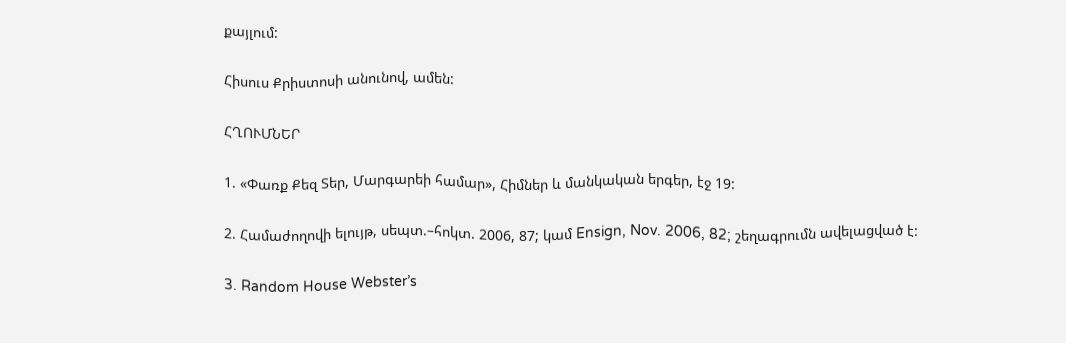քայլում:

Հիսուս Քրիստոսի անունով, ամեն:

ՀՂՈՒՄՆԵՐ

1. «Փառք Քեզ Տեր, Մարգարեի համար», Հիմներ և մանկական երգեր, էջ 19:

2. Համաժողովի ելույթ, սեպտ.–հոկտ. 2006, 87; կամ Ensign, Nov. 2006, 82; շեղագրումն ավելացված է:

3. Random House Webster’s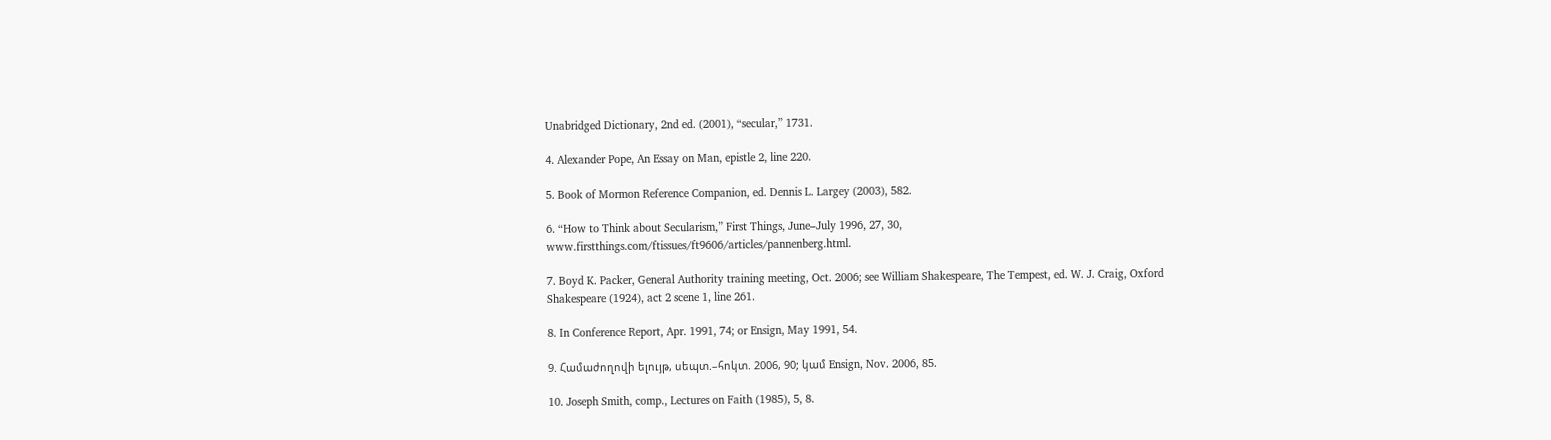Unabridged Dictionary, 2nd ed. (2001), “secular,” 1731.

4. Alexander Pope, An Essay on Man, epistle 2, line 220.

5. Book of Mormon Reference Companion, ed. Dennis L. Largey (2003), 582.

6. “How to Think about Secularism,” First Things, June–July 1996, 27, 30, www.firstthings.com/ftissues/ft9606/articles/pannenberg.html.

7. Boyd K. Packer, General Authority training meeting, Oct. 2006; see William Shakespeare, The Tempest, ed. W. J. Craig, Oxford Shakespeare (1924), act 2 scene 1, line 261.

8. In Conference Report, Apr. 1991, 74; or Ensign, May 1991, 54.

9. Համաժողովի ելույթ, սեպտ.–հոկտ. 2006, 90; կամ Ensign, Nov. 2006, 85.

10. Joseph Smith, comp., Lectures on Faith (1985), 5, 8.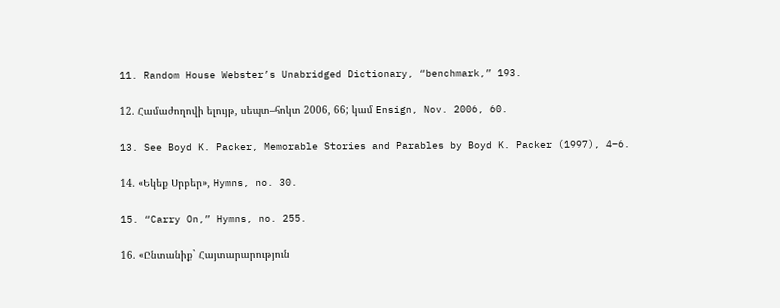11. Random House Webster’s Unabridged Dictionary, “benchmark,” 193.

12. Համաժողովի ելույթ, սեպտ–հոկտ 2006, 66; կամ Ensign, Nov. 2006, 60.

13. See Boyd K. Packer, Memorable Stories and Parables by Boyd K. Packer (1997), 4–6.

14. «Եկեք Սրբեր», Hymns, no. 30.

15. “Carry On,” Hymns, no. 255.

16. «Ընտանիք` Հայտարարություն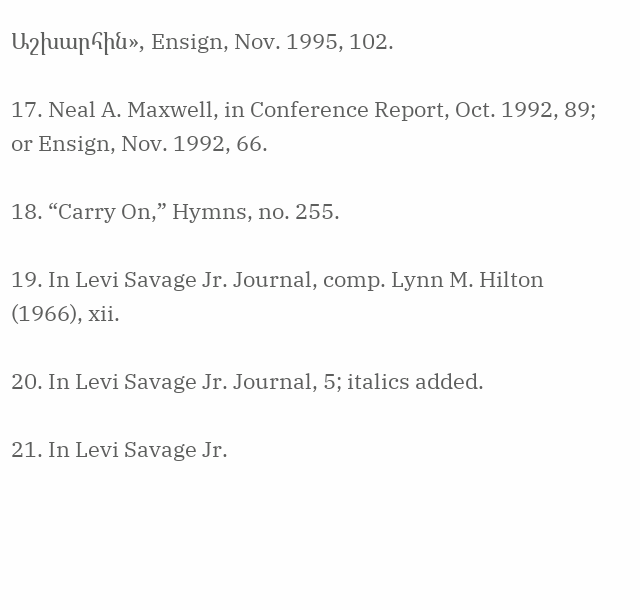Աշխարհին», Ensign, Nov. 1995, 102.

17. Neal A. Maxwell, in Conference Report, Oct. 1992, 89; or Ensign, Nov. 1992, 66.

18. “Carry On,” Hymns, no. 255.

19. In Levi Savage Jr. Journal, comp. Lynn M. Hilton (1966), xii.

20. In Levi Savage Jr. Journal, 5; italics added.

21. In Levi Savage Jr.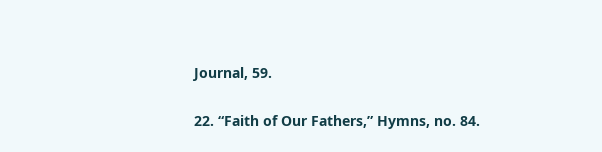Journal, 59.

22. “Faith of Our Fathers,” Hymns, no. 84.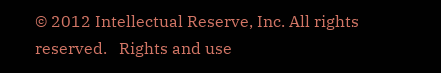© 2012 Intellectual Reserve, Inc. All rights reserved.   Rights and use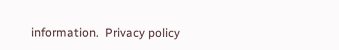information.  Privacy policy